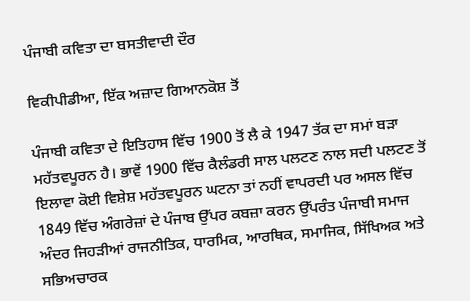ਪੰਜਾਬੀ ਕਵਿਤਾ ਦਾ ਬਸਤੀਵਾਦੀ ਦੌਰ

ਵਿਕੀਪੀਡੀਆ, ਇੱਕ ਅਜ਼ਾਦ ਗਿਆਨਕੋਸ਼ ਤੋਂ

ਪੰਜਾਬੀ ਕਵਿਤਾ ਦੇ ਇਤਿਹਾਸ ਵਿੱਚ 1900 ਤੋਂ ਲੈ ਕੇ 1947 ਤੱਕ ਦਾ ਸਮਾਂ ਬੜਾ ਮਹੱਤਵਪੂਰਨ ਹੈ। ਭਾਵੇਂ 1900 ਵਿੱਚ ਕੈਲੰਡਰੀ ਸਾਲ ਪਲਟਣ ਨਾਲ ਸਦੀ ਪਲਟਣ ਤੋਂ ਇਲਾਵਾ ਕੋਈ ਵਿਸ਼ੇਸ਼ ਮਹੱਤਵਪੂਰਨ ਘਟਨਾ ਤਾਂ ਨਹੀਂ ਵਾਪਰਦੀ ਪਰ ਅਸਲ ਵਿੱਚ 1849 ਵਿੱਚ ਅੰਗਰੇਜ਼ਾਂ ਦੇ ਪੰਜਾਬ ਉੱਪਰ ਕਬਜ਼ਾ ਕਰਨ ਉੱਪਰੰਤ ਪੰਜਾਬੀ ਸਮਾਜ ਅੰਦਰ ਜਿਹੜੀਆਂ ਰਾਜਨੀਤਿਕ, ਧਾਰਮਿਕ, ਆਰਥਿਕ, ਸਮਾਜਿਕ, ਸਿੱਖਿਅਕ ਅਤੇ ਸਭਿਅਚਾਰਕ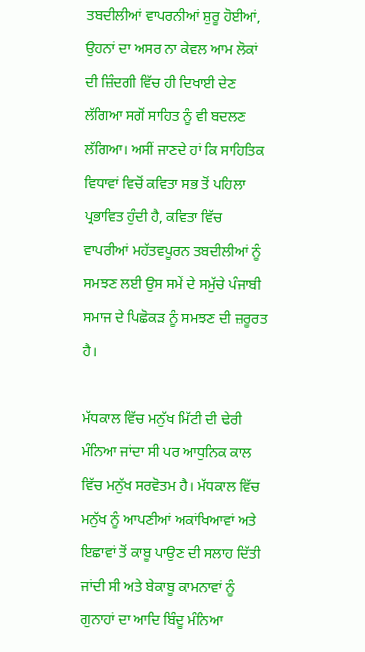ਤਬਦੀਲੀਆਂ ਵਾਪਰਨੀਆਂ ਸ਼ੁਰੂ ਹੋਈਆਂ, ਉਹਨਾਂ ਦਾ ਅਸਰ ਨਾ ਕੇਵਲ ਆਮ ਲੋਕਾਂ ਦੀ ਜ਼ਿੰਦਗੀ ਵਿੱਚ ਹੀ ਦਿਖਾਈ ਦੇਣ ਲੱਗਿਆ ਸਗੋਂ ਸਾਹਿਤ ਨੂੰ ਵੀ ਬਦਲਣ ਲੱਗਿਆ। ਅਸੀਂ ਜਾਣਦੇ ਹਾਂ ਕਿ ਸਾਹਿਤਿਕ ਵਿਧਾਵਾਂ ਵਿਚੋਂ ਕਵਿਤਾ ਸਭ ਤੋਂ ਪਹਿਲਾ ਪ੍ਰਭਾਵਿਤ ਹੁੰਦੀ ਹੈ, ਕਵਿਤਾ ਵਿੱਚ ਵਾਪਰੀਆਂ ਮਹੱਤਵਪੂਰਨ ਤਬਦੀਲੀਆਂ ਨੂੰ ਸਮਝਣ ਲਈ ਉਸ ਸਮੇਂ ਦੇ ਸਮੁੱਚੇ ਪੰਜਾਬੀ ਸਮਾਜ ਦੇ ਪਿਛੋਕੜ ਨੂੰ ਸਮਝਣ ਦੀ ਜ਼ਰੂਰਤ ਹੈ।

ਮੱਧਕਾਲ ਵਿੱਚ ਮਨੁੱਖ ਮਿੱਟੀ ਦੀ ਢੇਰੀ ਮੰਨਿਆ ਜਾਂਦਾ ਸੀ ਪਰ ਆਧੁਨਿਕ ਕਾਲ ਵਿੱਚ ਮਨੁੱਖ ਸਰਵੋਤਮ ਹੈ। ਮੱਧਕਾਲ ਵਿੱਚ ਮਨੁੱਖ ਨੂੰ ਆਪਣੀਆਂ ਅਕਾਂਖਿਆਵਾਂ ਅਤੇ ਇਛਾਵਾਂ ਤੋਂ ਕਾਬੂ ਪਾਉਣ ਦੀ ਸਲਾਹ ਦਿੱਤੀ ਜਾਂਦੀ ਸੀ ਅਤੇ ਬੇਕਾਬੂ ਕਾਮਨਾਵਾਂ ਨੂੰ ਗੁਨਾਹਾਂ ਦਾ ਆਦਿ ਬਿੰਦੂ ਮੰਨਿਆ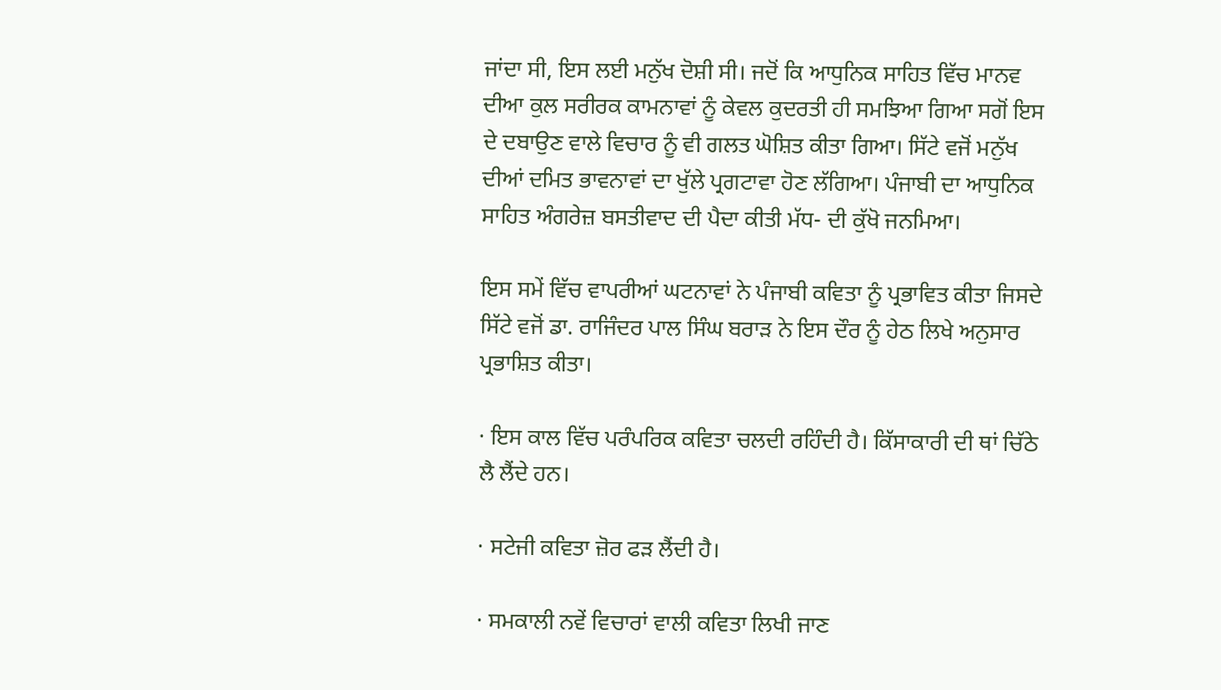ਜਾਂਦਾ ਸੀ, ਇਸ ਲਈ ਮਨੁੱਖ ਦੋਸ਼ੀ ਸੀ। ਜਦੋਂ ਕਿ ਆਧੁਨਿਕ ਸਾਹਿਤ ਵਿੱਚ ਮਾਨਵ ਦੀਆ ਕੁਲ ਸਰੀਰਕ ਕਾਮਨਾਵਾਂ ਨੂੰ ਕੇਵਲ ਕੁਦਰਤੀ ਹੀ ਸਮਝਿਆ ਗਿਆ ਸਗੋਂ ਇਸ ਦੇ ਦਬਾਉਣ ਵਾਲੇ ਵਿਚਾਰ ਨੂੰ ਵੀ ਗਲਤ ਘੋਸ਼ਿਤ ਕੀਤਾ ਗਿਆ। ਸਿੱਟੇ ਵਜੋਂ ਮਨੁੱਖ ਦੀਆਂ ਦਮਿਤ ਭਾਵਨਾਵਾਂ ਦਾ ਖੁੱਲੇ ਪ੍ਰਗਟਾਵਾ ਹੋਣ ਲੱਗਿਆ। ਪੰਜਾਬੀ ਦਾ ਆਧੁਨਿਕ ਸਾਹਿਤ ਅੰਗਰੇਜ਼ ਬਸਤੀਵਾਦ ਦੀ ਪੈਦਾ ਕੀਤੀ ਮੱਧ- ਦੀ ਕੁੱਖੋ ਜਨਮਿਆ।

ਇਸ ਸਮੇਂ ਵਿੱਚ ਵਾਪਰੀਆਂ ਘਟਨਾਵਾਂ ਨੇ ਪੰਜਾਬੀ ਕਵਿਤਾ ਨੂੰ ਪ੍ਰਭਾਵਿਤ ਕੀਤਾ ਜਿਸਦੇ ਸਿੱਟੇ ਵਜੋਂ ਡਾ. ਰਾਜਿੰਦਰ ਪਾਲ ਸਿੰਘ ਬਰਾੜ ਨੇ ਇਸ ਦੌਰ ਨੂੰ ਹੇਠ ਲਿਖੇ ਅਨੁਸਾਰ ਪ੍ਰਭਾਸ਼ਿਤ ਕੀਤਾ।

· ਇਸ ਕਾਲ ਵਿੱਚ ਪਰੰਪਰਿਕ ਕਵਿਤਾ ਚਲਦੀ ਰਹਿੰਦੀ ਹੈ। ਕਿੱਸਾਕਾਰੀ ਦੀ ਥਾਂ ਚਿੱਠੇ ਲੈ ਲੈਂਦੇ ਹਨ।

· ਸਟੇਜੀ ਕਵਿਤਾ ਜ਼ੋਰ ਫੜ ਲੈਂਦੀ ਹੈ।

· ਸਮਕਾਲੀ ਨਵੇਂ ਵਿਚਾਰਾਂ ਵਾਲੀ ਕਵਿਤਾ ਲਿਖੀ ਜਾਣ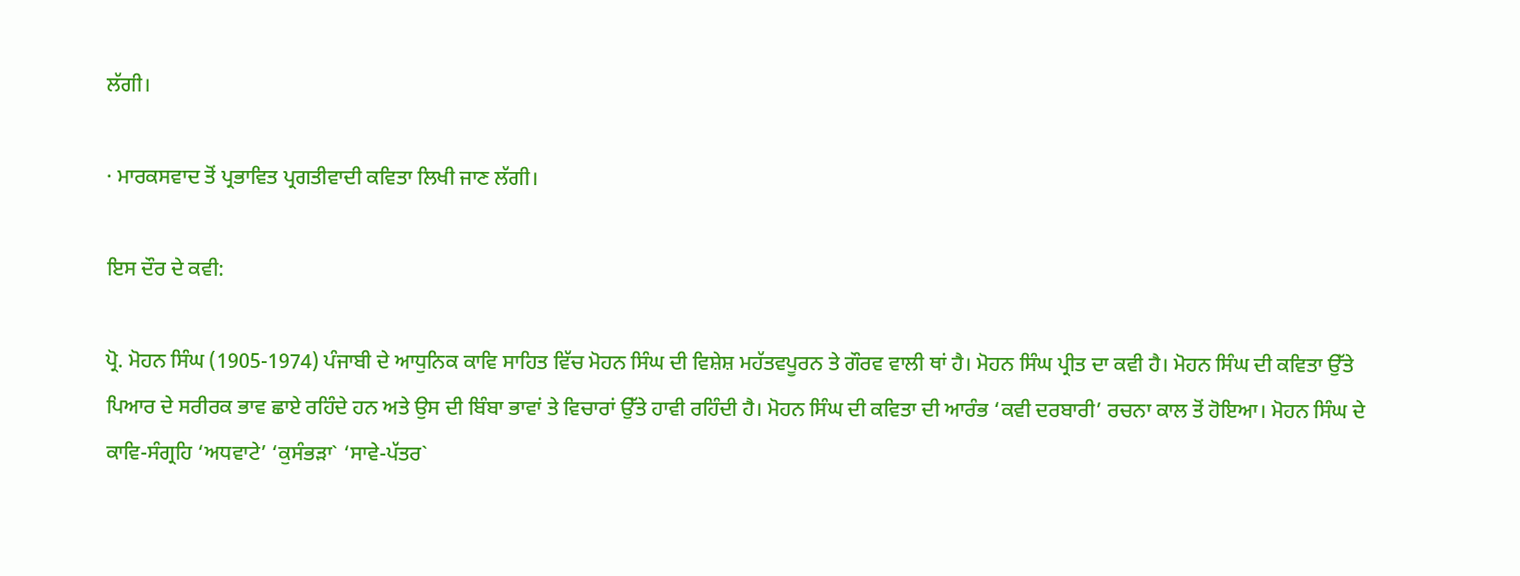ਲੱਗੀ।

· ਮਾਰਕਸਵਾਦ ਤੋਂ ਪ੍ਰਭਾਵਿਤ ਪ੍ਰਗਤੀਵਾਦੀ ਕਵਿਤਾ ਲਿਖੀ ਜਾਣ ਲੱਗੀ।

ਇਸ ਦੌਰ ਦੇ ਕਵੀ:

ਪ੍ਰੋ. ਮੋਹਨ ਸਿੰਘ (1905-1974) ਪੰਜਾਬੀ ਦੇ ਆਧੁਨਿਕ ਕਾਵਿ ਸਾਹਿਤ ਵਿੱਚ ਮੋਹਨ ਸਿੰਘ ਦੀ ਵਿਸ਼ੇਸ਼ ਮਹੱਤਵਪੂਰਨ ਤੇ ਗੌਰਵ ਵਾਲੀ ਥਾਂ ਹੈ। ਮੋਹਨ ਸਿੰਘ ਪ੍ਰੀਤ ਦਾ ਕਵੀ ਹੈ। ਮੋਹਨ ਸਿੰਘ ਦੀ ਕਵਿਤਾ ਉੱਤੇ ਪਿਆਰ ਦੇ ਸਰੀਰਕ ਭਾਵ ਛਾਏ ਰਹਿੰਦੇ ਹਨ ਅਤੇ ਉਸ ਦੀ ਬਿੰਬਾ ਭਾਵਾਂ ਤੇ ਵਿਚਾਰਾਂ ਉੱਤੇ ਹਾਵੀ ਰਹਿੰਦੀ ਹੈ। ਮੋਹਨ ਸਿੰਘ ਦੀ ਕਵਿਤਾ ਦੀ ਆਰੰਭ ‘ਕਵੀ ਦਰਬਾਰੀ’ ਰਚਨਾ ਕਾਲ ਤੋਂ ਹੋਇਆ। ਮੋਹਨ ਸਿੰਘ ਦੇ ਕਾਵਿ-ਸੰਗ੍ਰਹਿ ‘ਅਧਵਾਟੇ’ ‘ਕੁਸੰਭੜਾ` ‘ਸਾਵੇ-ਪੱਤਰ`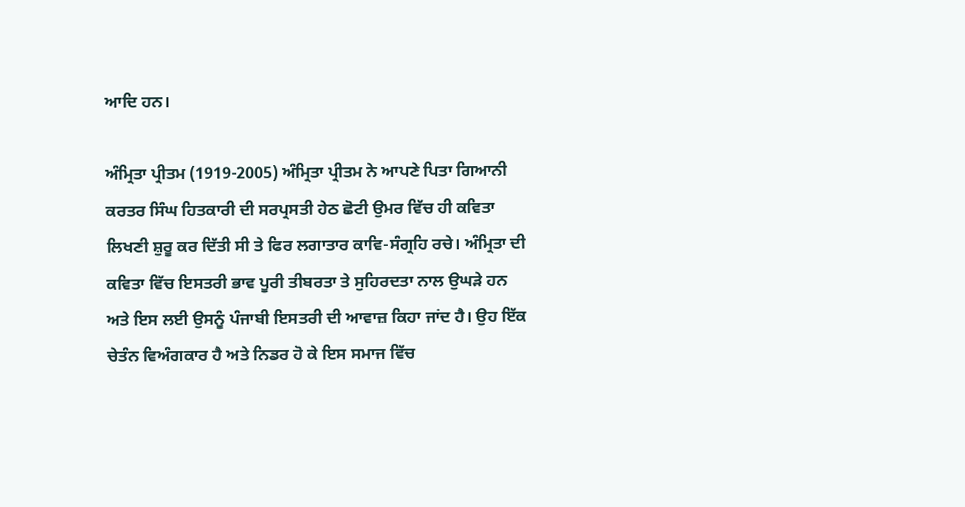ਆਦਿ ਹਨ।

ਅੰਮ੍ਰਿਤਾ ਪ੍ਰੀਤਮ (1919-2005) ਅੰਮ੍ਰਿਤਾ ਪ੍ਰੀਤਮ ਨੇ ਆਪਣੇ ਪਿਤਾ ਗਿਆਨੀ ਕਰਤਰ ਸਿੰਘ ਹਿਤਕਾਰੀ ਦੀ ਸਰਪ੍ਰਸਤੀ ਹੇਠ ਛੋਟੀ ਉਮਰ ਵਿੱਚ ਹੀ ਕਵਿਤਾ ਲਿਖਣੀ ਸ਼ੁਰੂ ਕਰ ਦਿੱਤੀ ਸੀ ਤੇ ਫਿਰ ਲਗਾਤਾਰ ਕਾਵਿ-ਸੰਗ੍ਰਹਿ ਰਚੇ। ਅੰਮ੍ਰਿਤਾ ਦੀ ਕਵਿਤਾ ਵਿੱਚ ਇਸਤਰੀ ਭਾਵ ਪੂਰੀ ਤੀਬਰਤਾ ਤੇ ਸੁਹਿਰਦਤਾ ਨਾਲ ਉਘੜੇ ਹਨ ਅਤੇ ਇਸ ਲਈ ਉਸਨੂੰ ਪੰਜਾਬੀ ਇਸਤਰੀ ਦੀ ਆਵਾਜ਼ ਕਿਹਾ ਜਾਂਦ ਹੈ। ਉਹ ਇੱਕ ਚੇਤੰਨ ਵਿਅੰਗਕਾਰ ਹੈ ਅਤੇ ਨਿਡਰ ਹੋ ਕੇ ਇਸ ਸਮਾਜ ਵਿੱਚ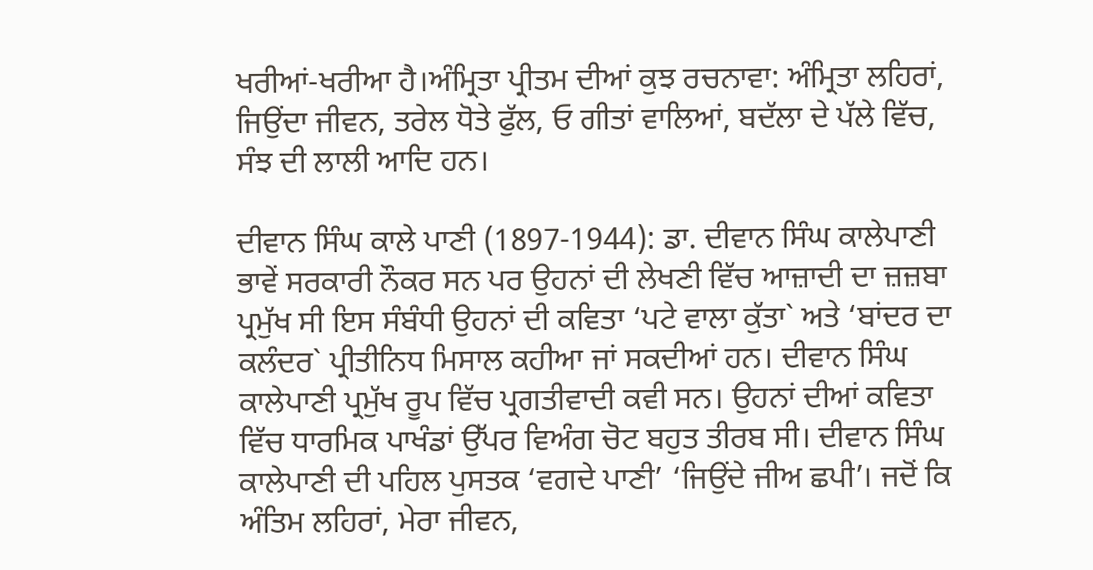ਖਰੀਆਂ-ਖਰੀਆ ਹੈ।ਅੰਮ੍ਰਿਤਾ ਪ੍ਰੀਤਮ ਦੀਆਂ ਕੁਝ ਰਚਨਾਵਾ: ਅੰਮ੍ਰਿਤਾ ਲਹਿਰਾਂ, ਜਿਉਂਦਾ ਜੀਵਨ, ਤਰੇਲ ਧੋਤੇ ਫੁੱਲ, ਓ ਗੀਤਾਂ ਵਾਲਿਆਂ, ਬਦੱਲਾ ਦੇ ਪੱਲੇ ਵਿੱਚ, ਸੰਝ ਦੀ ਲਾਲੀ ਆਦਿ ਹਨ।

ਦੀਵਾਨ ਸਿੰਘ ਕਾਲੇ ਪਾਣੀ (1897-1944): ਡਾ. ਦੀਵਾਨ ਸਿੰਘ ਕਾਲੇਪਾਣੀ ਭਾਵੇਂ ਸਰਕਾਰੀ ਨੌਕਰ ਸਨ ਪਰ ਉਹਨਾਂ ਦੀ ਲੇਖਣੀ ਵਿੱਚ ਆਜ਼ਾਦੀ ਦਾ ਜ਼ਜ਼ਬਾ ਪ੍ਰਮੁੱਖ ਸੀ ਇਸ ਸੰਬੰਧੀ ਉਹਨਾਂ ਦੀ ਕਵਿਤਾ ‘ਪਟੇ ਵਾਲਾ ਕੁੱਤਾ` ਅਤੇ ‘ਬਾਂਦਰ ਦਾ ਕਲੰਦਰ` ਪ੍ਰੀਤੀਨਿਧ ਮਿਸਾਲ ਕਹੀਆ ਜਾਂ ਸਕਦੀਆਂ ਹਨ। ਦੀਵਾਨ ਸਿੰਘ ਕਾਲੇਪਾਣੀ ਪ੍ਰਮੁੱਖ ਰੂਪ ਵਿੱਚ ਪ੍ਰਗਤੀਵਾਦੀ ਕਵੀ ਸਨ। ਉਹਨਾਂ ਦੀਆਂ ਕਵਿਤਾ ਵਿੱਚ ਧਾਰਮਿਕ ਪਾਖੰਡਾਂ ਉੱਪਰ ਵਿਅੰਗ ਚੋਟ ਬਹੁਤ ਤੀਰਬ ਸੀ। ਦੀਵਾਨ ਸਿੰਘ ਕਾਲੇਪਾਣੀ ਦੀ ਪਹਿਲ ਪੁਸਤਕ ‘ਵਗਦੇ ਪਾਣੀ’ ‘ਜਿਉਂਦੇ ਜੀਅ ਛਪੀ’। ਜਦੋਂ ਕਿ ਅੰਤਿਮ ਲਹਿਰਾਂ, ਮੇਰਾ ਜੀਵਨ,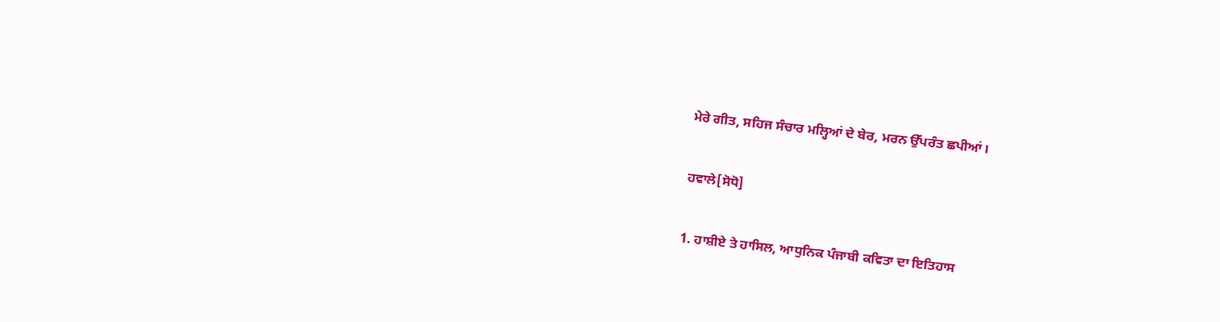ਮੇਰੇ ਗੀਤ, ਸਹਿਜ ਸੰਚਾਰ ਮਲ੍ਹਿਆਂ ਦੇ ਬੇਰ, ਮਰਨ ਉੱਪਰੰਤ ਛਪੀਆਂ।

ਹਵਾਲੇ[ਸੋਧੋ]

1. ਹਾਸ਼ੀਏ ਤੇ ਹਾਸਿਲ, ਆਧੁਨਿਕ ਪੰਜਾਬੀ ਕਵਿਤਾ ਦਾ ਇਤਿਹਾਸ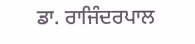ਡਾ. ਰਾਜਿੰਦਰਪਾਲ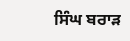ਸਿੰਘ ਬਰਾੜ